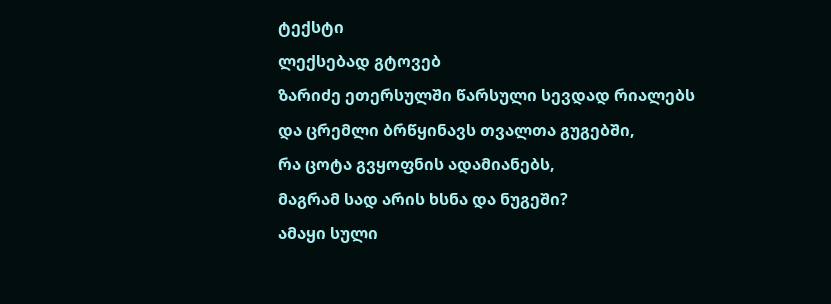ტექსტი
ლექსებად გტოვებ
ზარიძე ეთერსულში წარსული სევდად რიალებს
და ცრემლი ბრწყინავს თვალთა გუგებში,
რა ცოტა გვყოფნის ადამიანებს,
მაგრამ სად არის ხსნა და ნუგეში?
ამაყი სული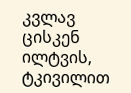კვლავ ცისკენ ილტვის,
ტკივილით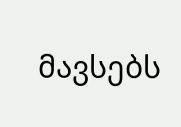მავსებს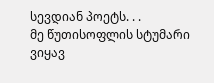სევდიან პოეტს. . .
მე წუთისოფლის სტუმარი ვიყავ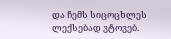და ჩემს სიცოცხლეს ლექსებად ვტოვებ.